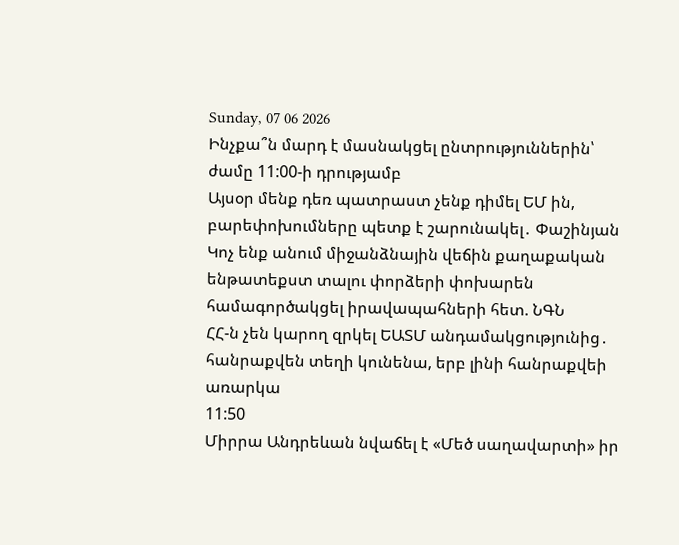Sunday, 07 06 2026
Ինչքա՞ն մարդ է մասնակցել ընտրություններին՝ ժամը 11:00-ի դրությամբ
Այսօր մենք դեռ պատրաստ չենք դիմել ԵՄ ին, բարեփոխումները պետք է շարունակել․ Փաշինյան
Կոչ ենք անում միջանձնային վեճին քաղաքական ենթատեքստ տալու փորձերի փոխարեն համագործակցել իրավապահների հետ. ՆԳՆ
ՀՀ-ն չեն կարող զրկել ԵԱՏՄ անդամակցությունից․ հանրաքվեն տեղի կունենա, երբ լինի հանրաքվեի առարկա
11:50
Միրրա Անդրեևան նվաճել է «Մեծ սաղավարտի» իր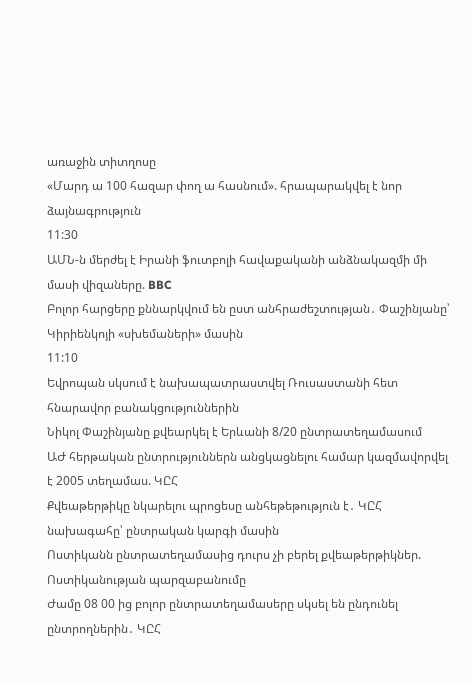առաջին տիտղոսը
«Մարդ ա 100 հազար փող ա հասնում». հրապարակվել է նոր ձայնագրություն
11:30
ԱՄՆ-ն մերժել է Իրանի ֆուտբոլի հավաքականի անձնակազմի մի մասի վիզաները. BBC
Բոլոր հարցերը քննարկվում են ըստ անհրաժեշտության․ Փաշինյանը՝ Կիրիենկոյի «սխեմաների» մասին
11:10
Եվրոպան սկսում է նախապատրաստվել Ռուսաստանի հետ հնարավոր բանակցություններին
Նիկոլ Փաշինյանը քվեարկել է Երևանի 8/20 ընտրատեղամասում
ԱԺ հերթական ընտրություններն անցկացնելու համար կազմավորվել է 2005 տեղամաս. ԿԸՀ
Քվեաթերթիկը նկարելու պրոցեսը անհեթեթություն է․ ԿԸՀ նախագահը՝ ընտրական կարգի մասին
Ոստիկանն ընտրատեղամասից դուրս չի բերել քվեաթերթիկներ. Ոստիկանության պարզաբանումը
Ժամը 08 00 ից բոլոր ընտրատեղամասերը սկսել են ընդունել ընտրողներին․ ԿԸՀ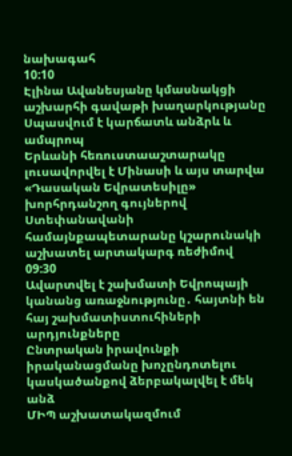նախագահ
10:10
Էլինա Ավանեսյանը կմասնակցի աշխարհի գավաթի խաղարկությանը
Սպասվում է կարճատև անձրև և ամպրոպ
Երևանի հեռուստաաշտարակը լուսավորվել է Մինասի և այս տարվա «Դասական Եվրատեսիլը» խորհրդանշող գույներով
Ստեփանավանի համայնքապետարանը կշարունակի աշխատել արտակարգ ռեժիմով
09:30
Ավարտվել է շախմատի Եվրոպայի կանանց առաջնությունը․ հայտնի են հայ շախմատիստուհիների արդյունքները
Ընտրական իրավունքի իրականացմանը խոչընդոտելու կասկածանքով ձերբակալվել է մեկ անձ
ՄԻՊ աշխատակազմում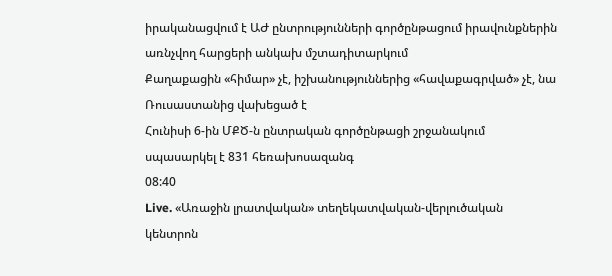իրականացվում է ԱԺ ընտրությունների գործընթացում իրավունքներին առնչվող հարցերի անկախ մշտադիտարկում
Քաղաքացին «հիմար» չէ, իշխանություններից «հավաքագրված» չէ, նա Ռուսաստանից վախեցած է
Հունիսի 6-ին ՄՔԾ-ն ընտրական գործընթացի շրջանակում սպասարկել է 831 հեռախոսազանգ
08:40
Live. «Առաջին լրատվական» տեղեկատվական-վերլուծական կենտրոն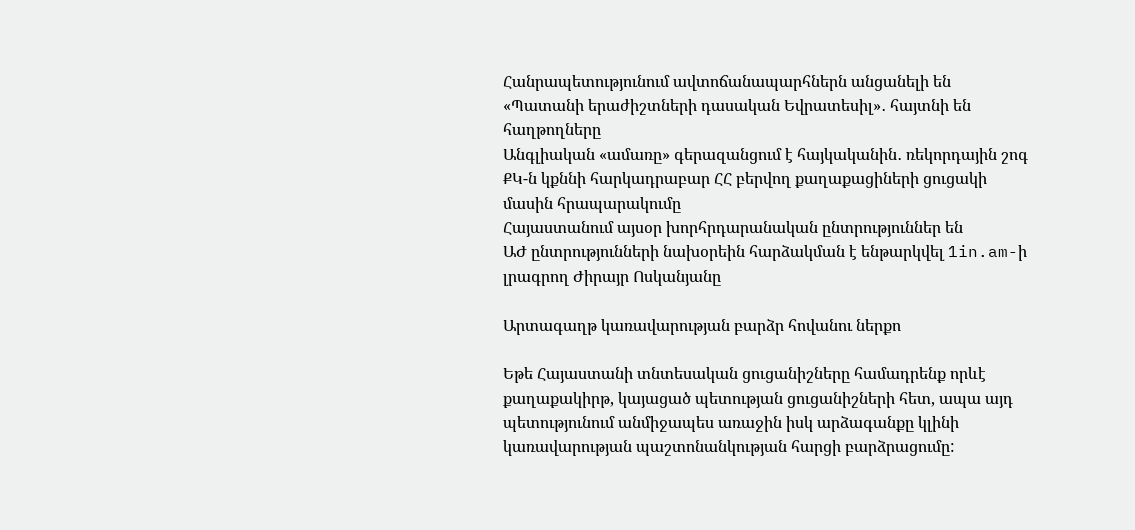Հանրապետությունում ավտոճանապարհներն անցանելի են
«Պատանի երաժիշտների դասական Եվրատեսիլ»․ հայտնի են հաղթողները
Անգլիական «ամառը» գերազանցում է հայկականին․ ռեկորդային շոգ
ՔԿ-ն կքննի հարկադրաբար ՀՀ բերվող քաղաքացիների ցուցակի մասին հրապարակումը
Հայաստանում այսօր խորհրդարանական ընտրություններ են
ԱԺ ընտրությունների նախօրեին հարձակման է ենթարկվել 1in.am-ի լրագրող Ժիրայր Ոսկանյանը

Արտագաղթ կառավարության բարձր հովանու ներքո

Եթե Հայաստանի տնտեսական ցուցանիշները համադրենք որևէ քաղաքակիրթ, կայացած պետության ցուցանիշների հետ, ապա այդ պետությունում անմիջապես առաջին իսկ արձագանքը կլինի կառավարության պաշտոնանկության հարցի բարձրացումը: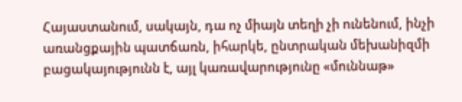Հայաստանում, սակայն, դա ոչ միայն տեղի չի ունենում, ինչի առանցքային պատճառն, իհարկե, ընտրական մեխանիզմի բացակայությունն է, այլ կառավարությունը «մուննաթ»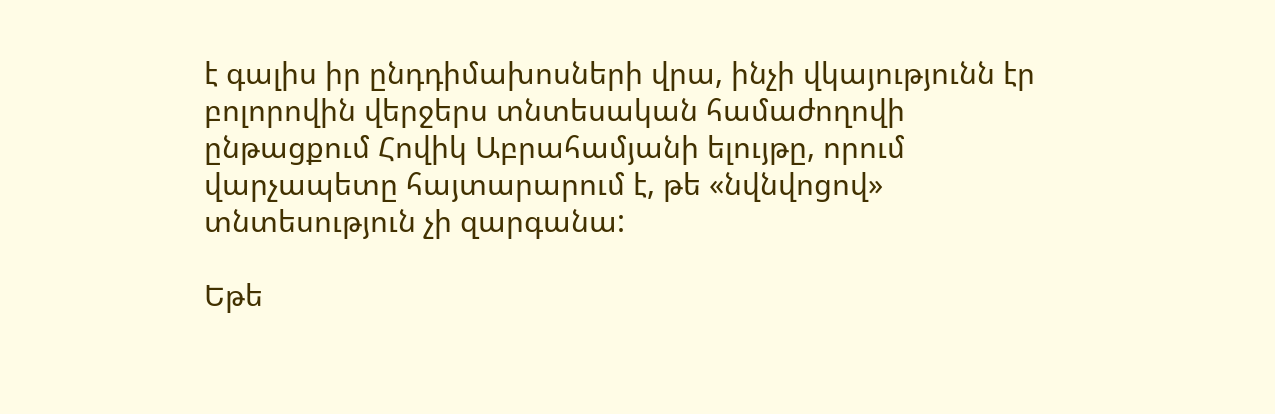է գալիս իր ընդդիմախոսների վրա, ինչի վկայությունն էր բոլորովին վերջերս տնտեսական համաժողովի ընթացքում Հովիկ Աբրահամյանի ելույթը, որում վարչապետը հայտարարում է, թե «նվնվոցով» տնտեսություն չի զարգանա:

Եթե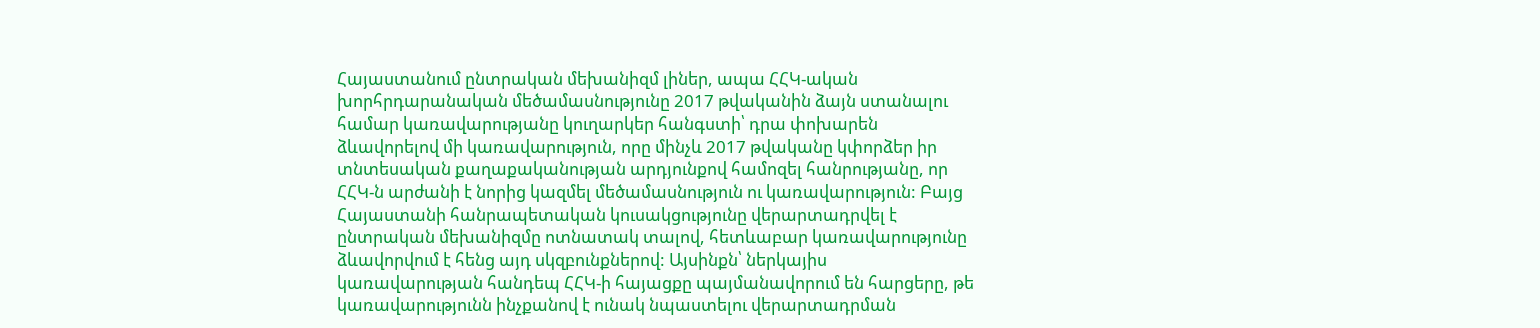Հայաստանում ընտրական մեխանիզմ լիներ, ապա ՀՀԿ-ական խորհրդարանական մեծամասնությունը 2017 թվականին ձայն ստանալու համար կառավարությանը կուղարկեր հանգստի՝ դրա փոխարեն ձևավորելով մի կառավարություն, որը մինչև 2017 թվականը կփորձեր իր տնտեսական քաղաքականության արդյունքով համոզել հանրությանը, որ ՀՀԿ-ն արժանի է նորից կազմել մեծամասնություն ու կառավարություն: Բայց Հայաստանի հանրապետական կուսակցությունը վերարտադրվել է ընտրական մեխանիզմը ոտնատակ տալով, հետևաբար կառավարությունը ձևավորվում է հենց այդ սկզբունքներով: Այսինքն՝ ներկայիս կառավարության հանդեպ ՀՀԿ-ի հայացքը պայմանավորում են հարցերը, թե կառավարությունն ինչքանով է ունակ նպաստելու վերարտադրման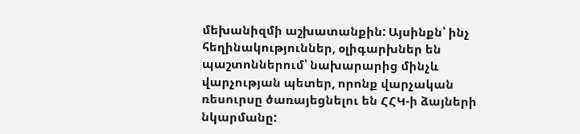մեխանիզմի աշխատանքին: Այսինքն՝ ինչ հեղինակություններ, օլիգարխներ են պաշտոններում՝ նախարարից մինչև վարչության պետեր, որոնք վարչական ռեսուրսը ծառայեցնելու են ՀՀԿ-ի ձայների նկարմանը: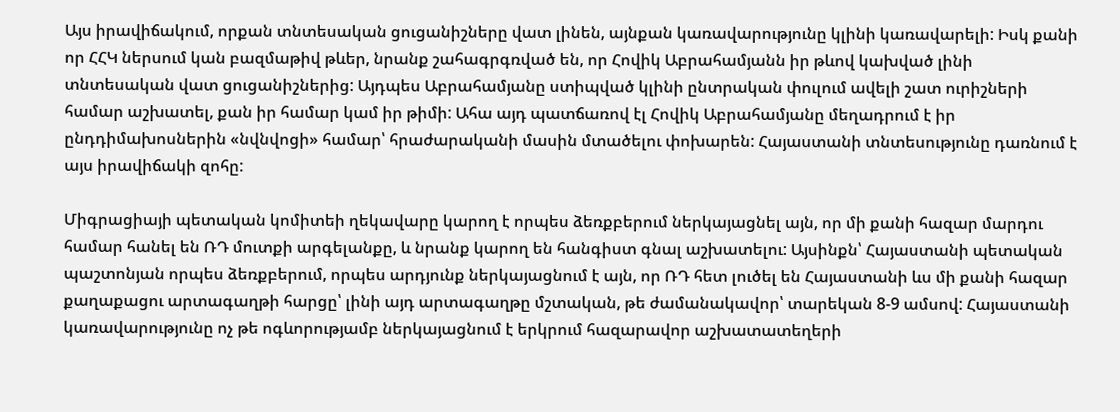Այս իրավիճակում, որքան տնտեսական ցուցանիշները վատ լինեն, այնքան կառավարությունը կլինի կառավարելի: Իսկ քանի որ ՀՀԿ ներսում կան բազմաթիվ թևեր, նրանք շահագրգռված են, որ Հովիկ Աբրահամյանն իր թևով կախված լինի տնտեսական վատ ցուցանիշներից: Այդպես Աբրահամյանը ստիպված կլինի ընտրական փուլում ավելի շատ ուրիշների համար աշխատել, քան իր համար կամ իր թիմի: Ահա այդ պատճառով էլ Հովիկ Աբրահամյանը մեղադրում է իր ընդդիմախոսներին «նվնվոցի» համար՝ հրաժարականի մասին մտածելու փոխարեն: Հայաստանի տնտեսությունը դառնում է այս իրավիճակի զոհը:

Միգրացիայի պետական կոմիտեի ղեկավարը կարող է որպես ձեռքբերում ներկայացնել այն, որ մի քանի հազար մարդու համար հանել են ՌԴ մուտքի արգելանքը, և նրանք կարող են հանգիստ գնալ աշխատելու: Այսինքն՝ Հայաստանի պետական պաշտոնյան որպես ձեռքբերում, որպես արդյունք ներկայացնում է այն, որ ՌԴ հետ լուծել են Հայաստանի ևս մի քանի հազար քաղաքացու արտագաղթի հարցը՝ լինի այդ արտագաղթը մշտական, թե ժամանակավոր՝ տարեկան 8-9 ամսով: Հայաստանի կառավարությունը ոչ թե ոգևորությամբ ներկայացնում է երկրում հազարավոր աշխատատեղերի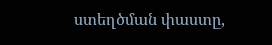ստեղծման փաստը,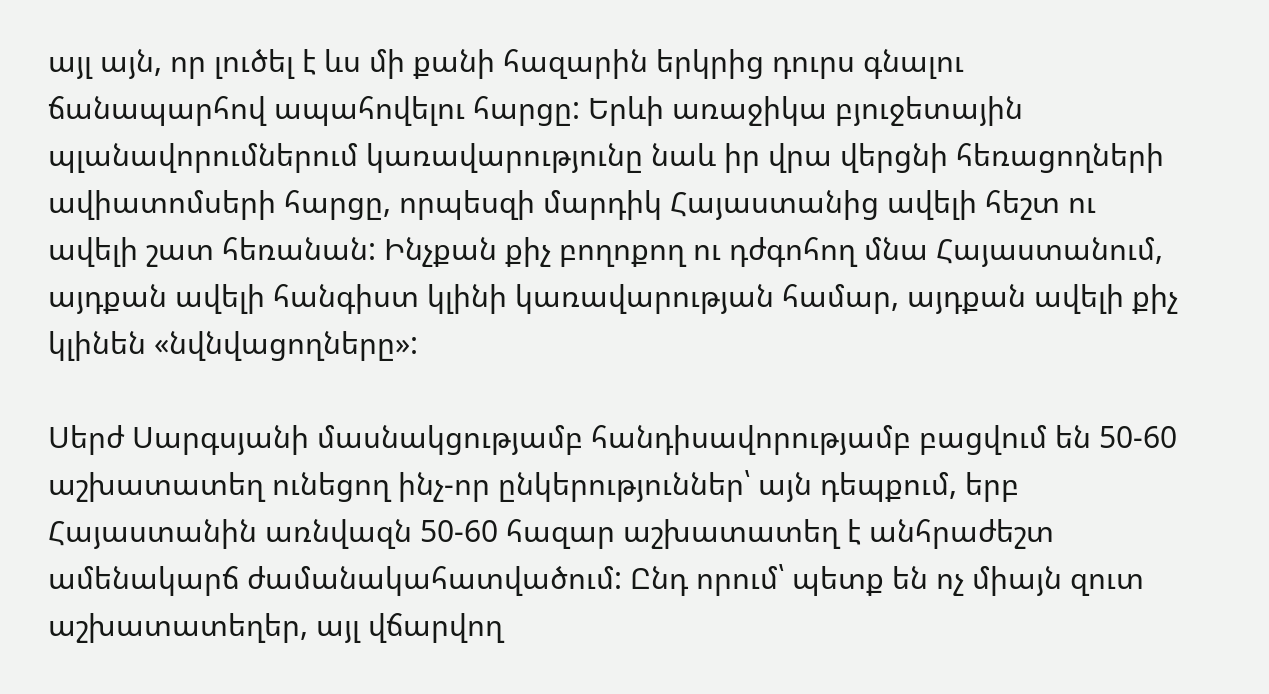այլ այն, որ լուծել է ևս մի քանի հազարին երկրից դուրս գնալու ճանապարհով ապահովելու հարցը: Երևի առաջիկա բյուջետային պլանավորումներում կառավարությունը նաև իր վրա վերցնի հեռացողների ավիատոմսերի հարցը, որպեսզի մարդիկ Հայաստանից ավելի հեշտ ու ավելի շատ հեռանան: Ինչքան քիչ բողոքող ու դժգոհող մնա Հայաստանում, այդքան ավելի հանգիստ կլինի կառավարության համար, այդքան ավելի քիչ կլինեն «նվնվացողները»:

Սերժ Սարգսյանի մասնակցությամբ հանդիսավորությամբ բացվում են 50-60 աշխատատեղ ունեցող ինչ-որ ընկերություններ՝ այն դեպքում, երբ Հայաստանին առնվազն 50-60 հազար աշխատատեղ է անհրաժեշտ ամենակարճ ժամանակահատվածում: Ընդ որում՝ պետք են ոչ միայն զուտ աշխատատեղեր, այլ վճարվող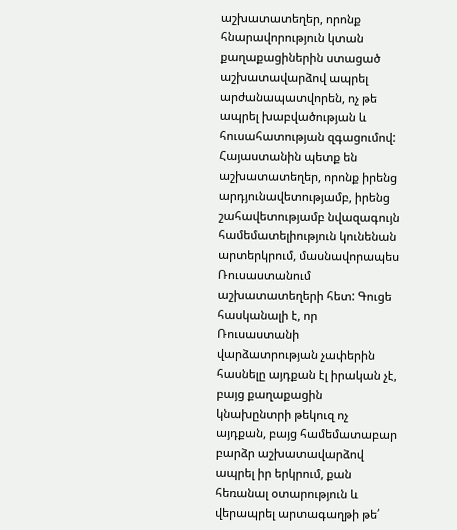աշխատատեղեր, որոնք հնարավորություն կտան քաղաքացիներին ստացած աշխատավարձով ապրել արժանապատվորեն, ոչ թե ապրել խաբվածության և հուսահատության զգացումով: Հայաստանին պետք են աշխատատեղեր, որոնք իրենց արդյունավետությամբ, իրենց շահավետությամբ նվազագույն համեմատելիություն կունենան արտերկրում, մասնավորապես Ռուսաստանում աշխատատեղերի հետ: Գուցե հասկանալի է, որ Ռուսաստանի վարձատրության չափերին հասնելը այդքան էլ իրական չէ, բայց քաղաքացին կնախընտրի թեկուզ ոչ այդքան, բայց համեմատաբար բարձր աշխատավարձով ապրել իր երկրում, քան հեռանալ օտարություն և վերապրել արտագաղթի թե՛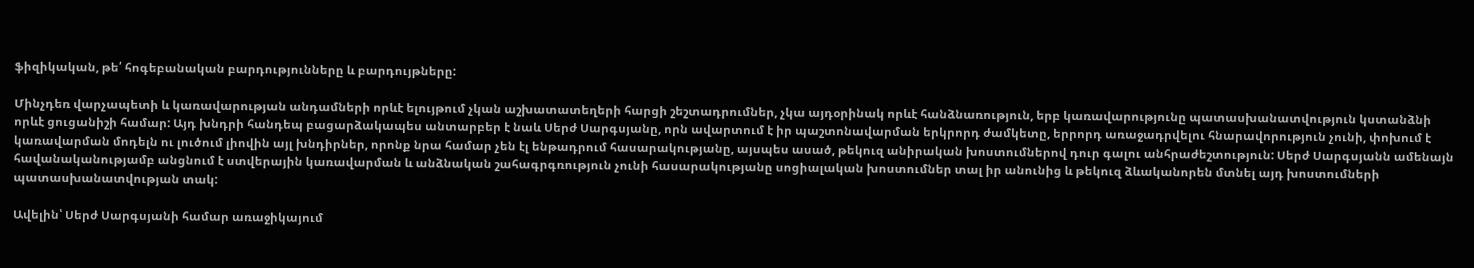ֆիզիկական, թե՛ հոգեբանական բարդությունները և բարդույթները:

Մինչդեռ վարչապետի և կառավարության անդամների որևէ ելույթում չկան աշխատատեղերի հարցի շեշտադրումներ, չկա այդօրինակ որևէ հանձնառություն, երբ կառավարությունը պատասխանատվություն կստանձնի որևէ ցուցանիշի համար: Այդ խնդրի հանդեպ բացարձակապես անտարբեր է նաև Սերժ Սարգսյանը, որն ավարտում է իր պաշտոնավարման երկրորդ ժամկետը, երրորդ առաջադրվելու հնարավորություն չունի, փոխում է կառավարման մոդելն ու լուծում լիովին այլ խնդիրներ, որոնք նրա համար չեն էլ ենթադրում հասարակությանը, այսպես ասած, թեկուզ անիրական խոստումներով դուր գալու անհրաժեշտություն: Սերժ Սարգսյանն ամենայն հավանականությամբ անցնում է ստվերային կառավարման և անձնական շահագրգռություն չունի հասարակությանը սոցիալական խոստումներ տալ իր անունից և թեկուզ ձևականորեն մտնել այդ խոստումների պատասխանատվության տակ:

Ավելին՝ Սերժ Սարգսյանի համար առաջիկայում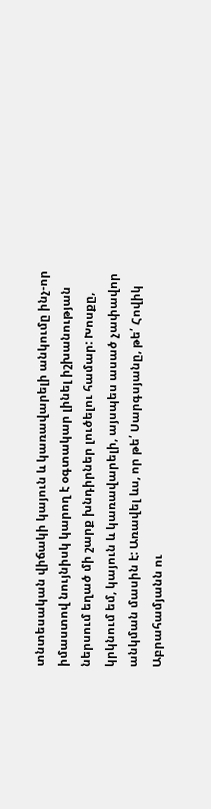տնտեսական վիճակի կայուն և կառավարելի անկումը ինչ-որ իմաստով նույնիսկ կարող է օգտակար լինել իշխանության ներսում եղած մի շարք խնդիրներ լուծելու համար: Խոսքը, կրկնում եմ, կայուն և կառավարելի, այսպես ասած չափավոր անկման մասին է: Առավել ևս, որ թե՛ Սարգսյանը, թե՛ Հովիկ Աբրահամյանն ու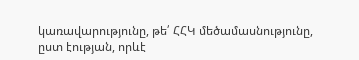կառավարությունը, թե՛ ՀՀԿ մեծամասնությունը, ըստ էության, որևէ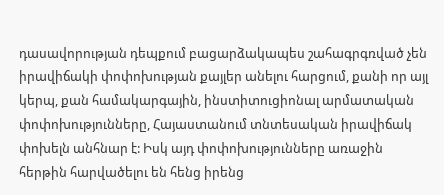դասավորության դեպքում բացարձակապես շահագրգռված չեն իրավիճակի փոփոխության քայլեր անելու հարցում, քանի որ այլ կերպ, քան համակարգային, ինստիտուցիոնալ արմատական փոփոխությունները, Հայաստանում տնտեսական իրավիճակ փոխելն անհնար է: Իսկ այդ փոփոխությունները առաջին հերթին հարվածելու են հենց իրենց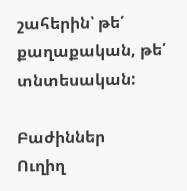շահերին՝ թե՛ քաղաքական, թե՛ տնտեսական:

Բաժիններ
Ուղիղ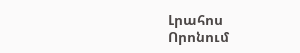Լրահոս
Որոնում